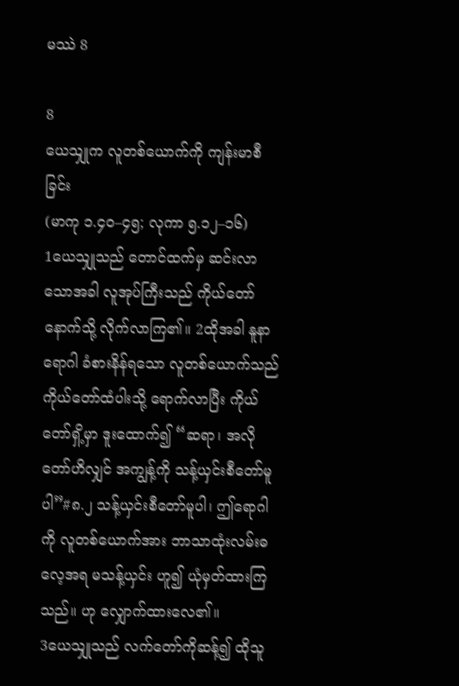မဿဲ 8

8
ယေသျှုက လူတစ်ယောက်ကို ကျန်းမာစီခြင်း
(မာကု ၁.၄၀–၄၅; လုကာ ၅.၁၂–၁၆)
1ယေသျှုသည် တောင်ထက်မှ ဆင်းလာသောအခါ လူအုပ်ကြီးသည် ကိုယ်တော်နောက်သို့ လိုက်လာကြ၏။ 2ထိုအခါ နူနာရောဂါ ခံစားနိန်ရသော လူတစ်ယောက်သည် ကိုယ်တော်ထံပါးသို့ ရောက်လာပြီး ကိုယ်တော်ရှိ့မှာ ဒူးထောက်၍ “ဆရာ၊ အလိုတော်ဟိလျှင် အကျွန့်ကို သန့်ယှင်းစီတော်မူပါ”#၈.၂ သန့်ယှင်းစီတော်မူပါ၊ ဤရောဂါကို လူတစ်ယောက်အား ဘာသာထုံးလမ်းဓလေ့အရ မသန့်ယှင်း ဟူ၍ ယုံမှတ်ထားကြသည်။ ဟု လျှောက်ထားလေ၏။
3ယေသျှုသည် လက်တော်ကိုဆန့်၍ ထိုသူ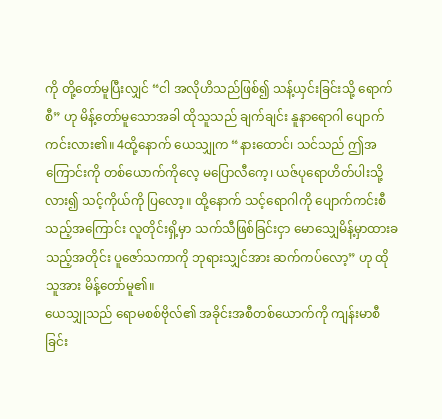ကို တို့တော်မူပြီးလျှင် “ငါ အလိုဟိသည်ဖြစ်၍ သန့်ယှင်းခြင်းသို့ ရောက်စီ” ဟု မိန့်တော်မူသောအခါ ထိုသူသည် ချက်ချင်း နူနာရောဂါ ပျောက်ကင်းလား၏။ 4ထို့နောက် ယေသျှုက “နားထောင်၊ သင်သည် ဤအကြောင်းကို တစ်ယောက်ကိုလေ့ မပြောလီကေ့၊ ယဇ်ပုရောဟိတ်ပါးသို့ လား၍ သင့်ကိုယ်ကို ပြလော့။ ထို့နောက် သင့်ရောဂါကို ပျောက်ကင်းစီသည့်အကြောင်း လူတိုင်းရှိ့မှာ သက်သီဖြစ်ခြင်းငှာ မောသျှေမိန့်မှာထားခသည့်အတိုင်း ပူဇော်သကာကို ဘုရားသျှင်အား ဆက်ကပ်လော့” ဟု ထိုသူအား မိန့်တော်မူ၏။
ယေသျှုသည် ရောမစစ်ဗိုလ်၏ အခိုင်းအစီတစ်ယောက်ကို ကျန်းမာစီခြင်း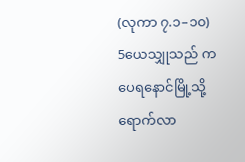(လုကာ ၇.၁–၁၀)
5ယေသျှုသည် ကပေရနောင်မြို့သို့ ရောက်လာ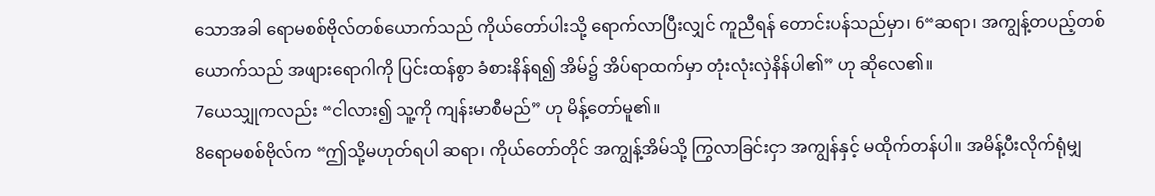သောအခါ ရောမစစ်ဗိုလ်တစ်ယောက်သည် ကိုယ်တော်ပါးသို့ ရောက်လာပြီးလျှင် ကူညီရန် တောင်းပန်သည်မှာ၊ 6“ဆရာ၊ အကျွန့်တပည့်တစ်ယောက်သည် အဖျားရောဂါကို ပြင်းထန်စွာ ခံစားနိန်ရ၍ အိမ်၌ အိပ်ရာထက်မှာ တုံးလုံးလှဲနိန်ပါ၏” ဟု ဆိုလေ၏။
7ယေသျှုကလည်း “ငါလား၍ သူ့ကို ကျန်းမာစီမည်” ဟု မိန့်တော်မူ၏။
8ရောမစစ်ဗိုလ်က “ဤသို့မဟုတ်ရပါ ဆရာ၊ ကိုယ်တော်တိုင် အကျွန့်အိမ်သို့ ကြွလာခြင်းငှာ အကျွန်နှင့် မထိုက်တန်ပါ။ အမိန့်ပီးလိုက်ရုံမျှ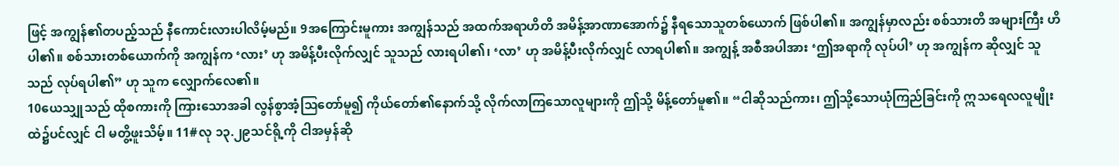ဖြင့် အကျွန်၏တပည့်သည် နီကောင်းလားပါလိမ့်မည်။ 9အကြောင်းမူကား အကျွန်သည် အထက်အရာဟိတိ အမိန့်အာဏာအောက်၌ နီရသောသူတစ်ယောက် ဖြစ်ပါ၏။ အကျွန်မှာလည်း စစ်သားတိ အများကြီး ဟိပါ၏။ စစ်သားတစ်ယောက်ကို အကျွန်က ‘လား’ ဟု အမိန့်ပီးလိုက်လျှင် သူသည် လားရပါ၏၊ ‘လာ’ ဟု အမိန့်ပီးလိုက်လျှင် လာရပါ၏။ အကျွန့် အစီအပါအား ‘ဤအရာကို လုပ်ပါ’ ဟု အကျွန်က ဆိုလျှင် သူသည် လုပ်ရပါ၏” ဟု သူက လျှောက်လေ၏။
10ယေသျှုသည် ထိုစကားကို ကြားသောအခါ လွန်စွာအံ့သြတော်မူ၍ ကိုယ်တော်၏နောက်သို့ လိုက်လာကြသောလူများကို ဤသို့ မိန့်တော်မူ၏။ “ငါဆိုသည်ကား၊ ဤသို့သောယုံကြည်ခြင်းကို ဣသရေလလူမျိုးထဲ၌ပင်လျှင် ငါ မတွိ့ဖူးသိမ့်။ 11#လု ၁၃.၂၉သင်ရို့ကို ငါအမှန်ဆို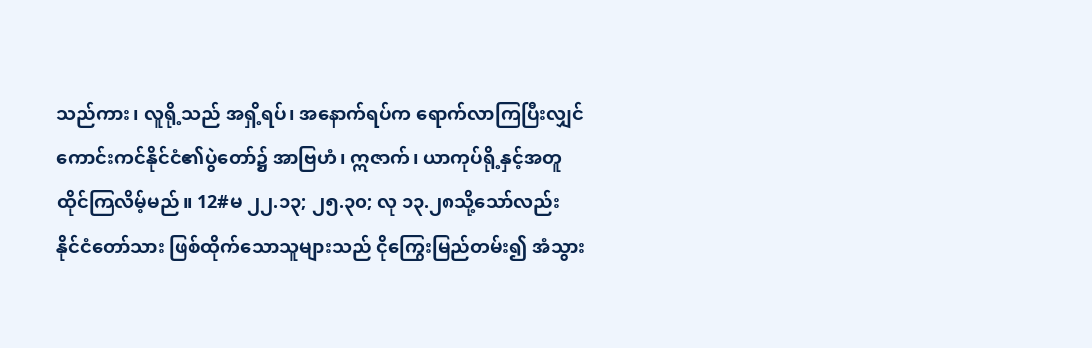သည်ကား၊ လူရို့သည် အရှိ့ရပ်၊ အနောက်ရပ်က ရောက်လာကြပြီးလျှင် ကောင်းကင်နိုင်ငံ၏ပွဲတော်၌ အာဗြဟံ၊ ဣဇာက်၊ ယာကုပ်ရို့နှင့်အတူ ထိုင်ကြလိမ့်မည်။ 12#မ ၂၂.၁၃; ၂၅.၃၀; လု ၁၃.၂၈သို့သော်လည်း နိုင်ငံတော်သား ဖြစ်ထိုက်သောသူများသည် ငိုကြွေးမြည်တမ်း၍ အံသွား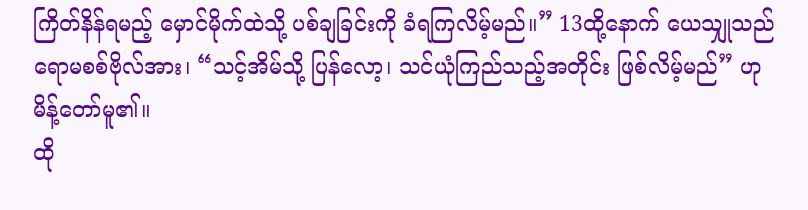ကြိတ်နိန်ရမည့် မှောင်မိုက်ထဲသို့ ပစ်ချခြင်းကို ခံရကြလိမ့်မည်။” 13ထို့နောက် ယေသျှုသည် ရောမစစ်ဗိုလ်အား၊ “သင့်အိမ်သို့ ပြန်လော့၊ သင်ယုံကြည်သည့်အတိုင်း ဖြစ်လိမ့်မည်” ဟု မိန့်တော်မူ၏။
ထို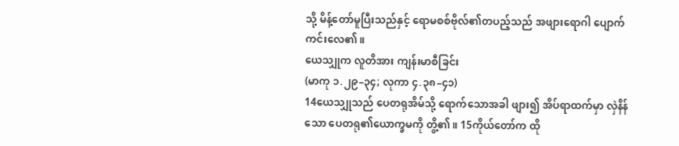သို့ မိန့်တော်မူပြီးသည်နှင့် ရောမစစ်ဗိုလ်၏တပည့်သည် အဖျားရောဂါ ပျောက်ကင်းလေ၏။
ယေသျှုက လူတိအား ကျန်းမာစီခြင်း
(မာကု ၁.၂၉–၃၄; လုကာ ၄.၃၈–၄၁)
14ယေသျှုသည် ပေတရုအိမ်သို့ ရောက်သောအခါ ဖျား၍ အိပ်ရာထက်မှာ လှဲနိန်သော ပေတရု၏ယောက္ခမကို တွိ့၏။ 15ကိုယ်တော်က ထို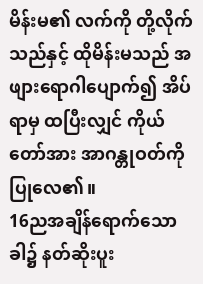မိန်းမ၏ လက်ကို တို့လိုက်သည်နှင့် ထိုမိန်းမသည် အဖျားရောဂါပျောက်၍ အိပ်ရာမှ ထပြီးလျှင် ကိုယ်တော်အား အာဂန္တုဝတ်ကို ပြုလေ၏။
16ညအချိန်ရောက်သောခါ၌ နတ်ဆိုးပူး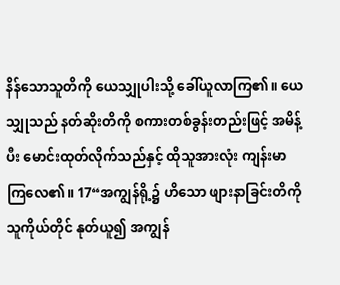နိန်သောသူတိကို ယေသျှုပါးသို့ ခေါ်ယူလာကြ၏။ ယေသျှုသည် နတ်ဆိုးတိကို စကားတစ်ခွန်းတည်းဖြင့် အမိန့်ပီး မောင်းထုတ်လိုက်သည်နှင့် ထိုသူအားလုံး ကျန်းမာကြလေ၏။ 17“အကျွန်ရို့၌ ဟိသော ဖျားနာခြင်းတိကို သူကိုယ်တိုင် နုတ်ယူ၍ အကျွန်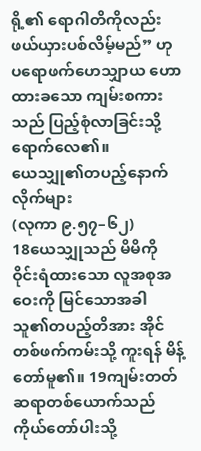ရို့၏ ရောဂါတိကိုလည်း ဖယ်ယှားပစ်လိမ့်မည်” ဟု ပရောဖက်ဟေသျှာယ ဟောထားခသော ကျမ်းစကားသည် ပြည့်စုံလာခြင်းသို့ ရောက်လေ၏။
ယေသျှု၏တပည့်နောက်လိုက်များ
(လုကာ ၉.၅၇–၆၂)
18ယေသျှုသည် မိမိကို ဝိုင်းရံထားသော လူအစုအဝေးကို မြင်သောအခါ သူ၏တပည့်တိအား အိုင်တစ်ဖက်ကမ်းသို့ ကူးရန် မိန့်တော်မူ၏။ 19ကျမ်းတတ်ဆရာတစ်ယောက်သည် ကိုယ်တော်ပါးသို့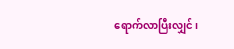ရောက်လာပြီးလျှင်၊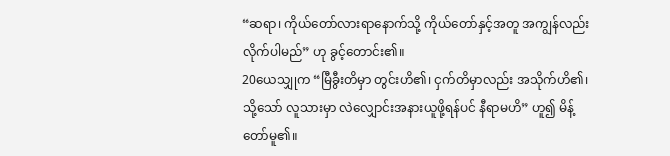“ဆရာ၊ ကိုယ်တော်လားရာနောက်သို့ ကိုယ်တော်နှင့်အတူ အကျွန်လည်း လိုက်ပါမည်” ဟု ခွင့်တောင်း၏။
20ယေသျှုက “မြီခွီးတိမှာ တွင်းဟိ၏၊ ငှက်တိမှာလည်း အသိုက်ဟိ၏၊ သို့သော် လူသားမှာ လဲလျှောင်းအနားယူဖို့ရန်ပင် နီရာမဟိ” ဟူ၍ မိန့်တော်မူ၏။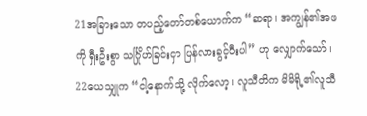21အခြားသော တပည့်တော်တစ်ယောက်က “ဆရာ၊ အကျွန်၏အဖကို ရှီးဦးစွာ သင်္ဂြိုဟ်ခြင်းငှာ ပြန်လားခွင့်ပီးပါ” ဟု လျှောက်သော်၊
22ယေသျှုက “ငါ့နောက်သို့ လိုက်လော့၊ လူသီတိက မိမိရို့၏လူသီ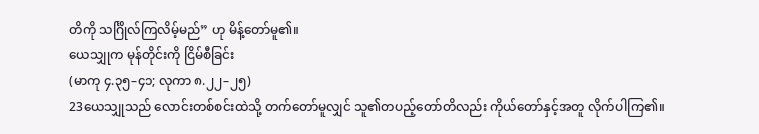တိကို သင်္ဂြိုလ်ကြလိမ့်မည်” ဟု မိန့်တော်မူ၏။
ယေသျှုက မုန်တိုင်းကို ငြိမ်စီခြင်း
(မာကု ၄.၃၅–၄၁; လုကာ ၈.၂၂–၂၅)
23ယေသျှုသည် လောင်းတစ်စင်းထဲသို့ တက်တော်မူလျှင် သူ၏တပည့်တော်တိလည်း ကိုယ်တော်နှင့်အတူ လိုက်ပါကြ၏။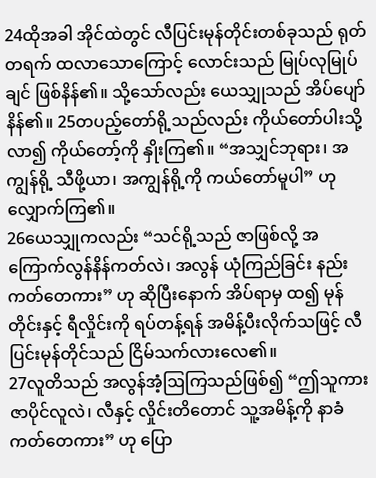24ထိုအခါ အိုင်ထဲတွင် လီပြင်းမုန်တိုင်းတစ်ခုသည် ရုတ်တရက် ထလာသောကြောင့် လောင်းသည် မြုပ်လုမြုပ်ချင် ဖြစ်နိန်၏။ သို့သော်လည်း ယေသျှုသည် အိပ်ပျော်နိန်၏။ 25တပည့်တော်ရို့သည်လည်း ကိုယ်တော်ပါးသို့ လာ၍ ကိုယ်တော့်ကို နှိုးကြ၏။ “အသျှင်ဘုရား၊ အကျွန်ရို့ သီဖို့ယာ၊ အကျွန်ရို့ကို ကယ်တော်မူပါ” ဟု လျှောက်ကြ၏။
26ယေသျှုကလည်း “သင်ရို့သည် ဇာဖြစ်လို့ အကြောက်လွန်နိန်ကတ်လဲ၊ အလွန် ယုံကြည်ခြင်း နည်းကတ်တေကား” ဟု ဆိုပြီးနောက် အိပ်ရာမှ ထ၍ မုန်တိုင်းနှင့် ရီလှိုင်းကို ရပ်တန့်ရန် အမိန့်ပီးလိုက်သဖြင့် လီပြင်းမုန်တိုင်သည် ငြိမ်သက်လားလေ၏။
27လူတိသည် အလွန်အံ့ဩကြသည်ဖြစ်၍ “ဤသူကား ဇာပိုင်လူလဲ၊ လီနှင့် လှိုင်းတိတောင် သူ့အမိန့်ကို နာခံကတ်တေကား” ဟု ပြော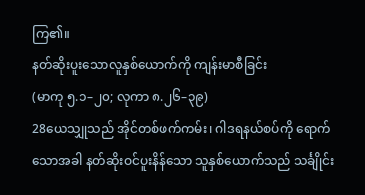ကြ၏။
နတ်ဆိုးပူးသောလူနှစ်ယောက်ကို ကျန်းမာစီခြင်း
(မာကု ၅.၁–၂၀; လုကာ ၈.၂၆–၃၉)
28ယေသျှုသည် အိုင်တစ်ဖက်ကမ်း၊ ဂါဒရနယ်စပ်ကို ရောက်သောအခါ နတ်ဆိုးဝင်ပူးနိန်သော သူနှစ်ယောက်သည် သင်္ချိုင်း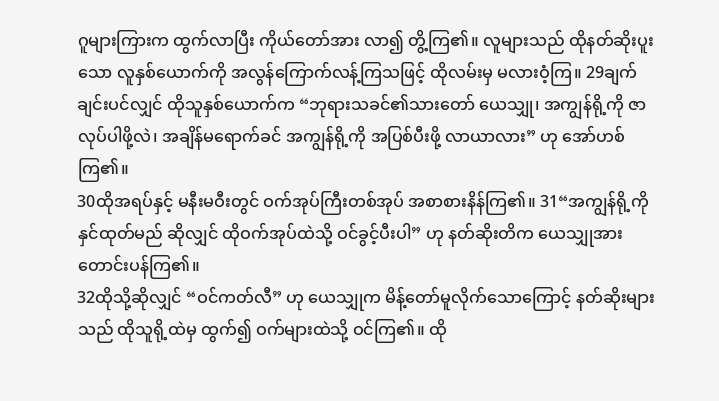ဂူများကြားက ထွက်လာပြီး ကိုယ်တော်အား လာ၍ တွိ့ကြ၏။ လူများသည် ထိုနတ်ဆိုးပူးသော လူနှစ်ယောက်ကို အလွန်ကြောက်လန့်ကြသဖြင့် ထိုလမ်းမှ မလားဝံ့ကြ။ 29ချက်ချင်းပင်လျှင် ထိုသူနှစ်ယောက်က “ဘုရားသခင်၏သားတော် ယေသျှု၊ အကျွန်ရို့ကို ဇာလုပ်ပါဖို့လဲ၊ အချိန်မရောက်ခင် အကျွန်ရို့ကို အပြစ်ပီးဖို့ လာယာလား” ဟု အော်ဟစ်ကြ၏။
30ထိုအရပ်နှင့် မနီးမဝီးတွင် ဝက်အုပ်ကြီးတစ်အုပ် အစာစားနိန်ကြ၏။ 31“အကျွန်ရို့ကို နှင်ထုတ်မည် ဆိုလျှင် ထိုဝက်အုပ်ထဲသို့ ဝင်ခွင့်ပီးပါ” ဟု နတ်ဆိုးတိက ယေသျှုအား တောင်းပန်ကြ၏။
32ထိုသို့ဆိုလျှင် “ဝင်ကတ်လီ” ဟု ယေသျှုက မိန့်တော်မူလိုက်သောကြောင့် နတ်ဆိုးများသည် ထိုသူရို့ထဲမှ ထွက်၍ ဝက်များထဲသို့ ဝင်ကြ၏။ ထို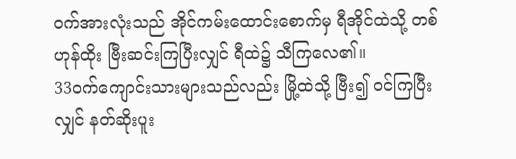ဝက်အားလုံးသည် အိုင်ကမ်းထောင်းစောက်မှ ရီအိုင်ထဲသို့ တစ်ဟုန်ထိုး ဗြီးဆင်းကြပြီးလျှင် ရီထဲ၌ သီကြလေ၏။
33ဝက်ကျောင်းသားများသည်လည်း မြို့ထဲသို့ ဗြီး၍ ဝင်ကြပြီးလျှင် နတ်ဆိုးပူး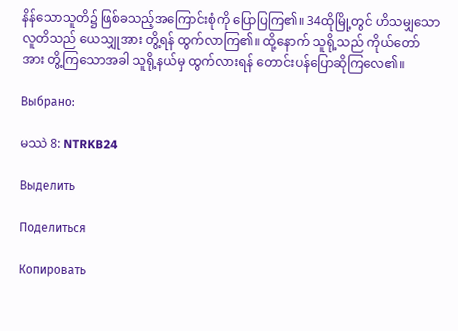နိန်သောသူတိ၌ ဖြစ်ခသည့်အကြောင်းစုံကို ပြောပြကြ၏။ 34ထိုမြို့တွင် ဟိသမျှသော လူတိသည် ယေသျှုအား တွိ့ရန် ထွက်လာကြ၏။ ထို့နောက် သူရို့သည် ကိုယ်တော်အား တွိ့ကြသောအခါ သူရို့နယ်မှ ထွက်လားရန် တောင်းပန်ပြောဆိုကြလေ၏။

Выбрано:

မဿဲ 8: NTRKB24

Выделить

Поделиться

Копировать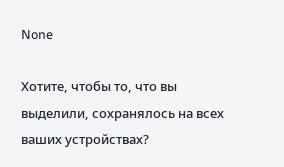None

Хотите, чтобы то, что вы выделили, сохранялось на всех ваших устройствах?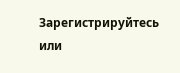Зарегистрируйтесь или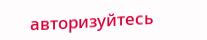авторизуйтесь